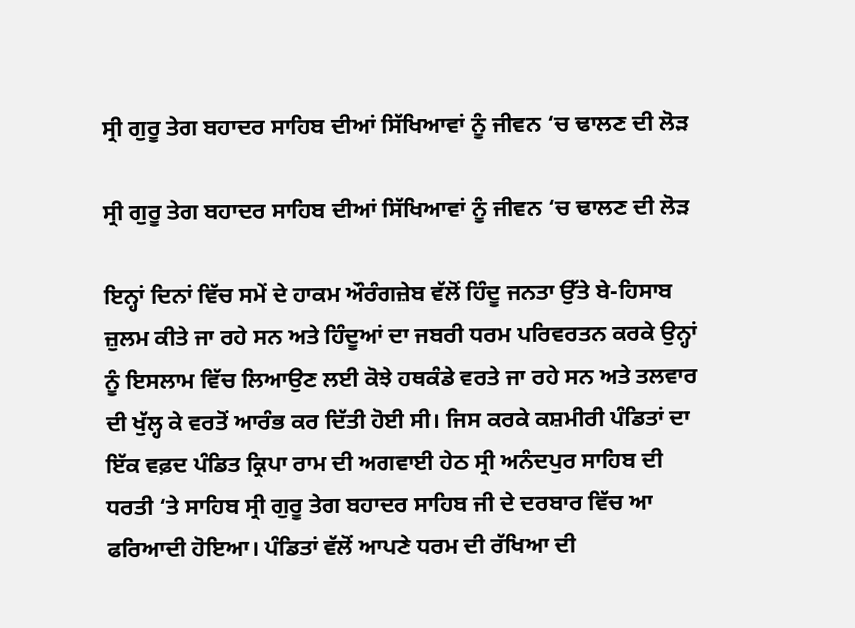ਸ੍ਰੀ ਗੁਰੂ ਤੇਗ ਬਹਾਦਰ ਸਾਹਿਬ ਦੀਆਂ ਸਿੱਖਿਆਵਾਂ ਨੂੰ ਜੀਵਨ ‘ਚ ਢਾਲਣ ਦੀ ਲੋੜ

ਸ੍ਰੀ ਗੁਰੂ ਤੇਗ ਬਹਾਦਰ ਸਾਹਿਬ ਦੀਆਂ ਸਿੱਖਿਆਵਾਂ ਨੂੰ ਜੀਵਨ ‘ਚ ਢਾਲਣ ਦੀ ਲੋੜ

ਇਨ੍ਹਾਂ ਦਿਨਾਂ ਵਿੱਚ ਸਮੇਂ ਦੇ ਹਾਕਮ ਔਰੰਗਜ਼ੇਬ ਵੱਲੋਂ ਹਿੰਦੂ ਜਨਤਾ ਉੱਤੇ ਬੇ-ਹਿਸਾਬ ਜ਼ੁਲਮ ਕੀਤੇ ਜਾ ਰਹੇ ਸਨ ਅਤੇ ਹਿੰਦੂਆਂ ਦਾ ਜਬਰੀ ਧਰਮ ਪਰਿਵਰਤਨ ਕਰਕੇ ਉਨ੍ਹਾਂ ਨੂੰ ਇਸਲਾਮ ਵਿੱਚ ਲਿਆਉਣ ਲਈ ਕੋਝੇ ਹਥਕੰਡੇ ਵਰਤੇ ਜਾ ਰਹੇ ਸਨ ਅਤੇ ਤਲਵਾਰ ਦੀ ਖੁੱਲ੍ਹ ਕੇ ਵਰਤੋਂ ਆਰੰਭ ਕਰ ਦਿੱਤੀ ਹੋਈ ਸੀ। ਜਿਸ ਕਰਕੇ ਕਸ਼ਮੀਰੀ ਪੰਡਿਤਾਂ ਦਾ ਇੱਕ ਵਫ਼ਦ ਪੰਡਿਤ ਕ੍ਰਿਪਾ ਰਾਮ ਦੀ ਅਗਵਾਈ ਹੇਠ ਸ੍ਰੀ ਅਨੰਦਪੁਰ ਸਾਹਿਬ ਦੀ ਧਰਤੀ ‘ਤੇ ਸਾਹਿਬ ਸ੍ਰੀ ਗੁਰੂ ਤੇਗ ਬਹਾਦਰ ਸਾਹਿਬ ਜੀ ਦੇ ਦਰਬਾਰ ਵਿੱਚ ਆ ਫਰਿਆਦੀ ਹੋਇਆ। ਪੰਡਿਤਾਂ ਵੱਲੋਂ ਆਪਣੇ ਧਰਮ ਦੀ ਰੱਖਿਆ ਦੀ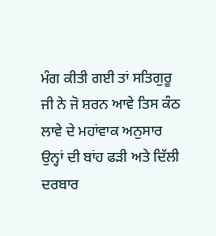ਮੰਗ ਕੀਤੀ ਗਈ ਤਾਂ ਸਤਿਗੁਰੂ ਜੀ ਨੇ ਜੋ ਸ਼ਰਨ ਆਵੇ ਤਿਸ ਕੰਠ ਲਾਵੇ ਦੇ ਮਹਾਂਵਾਕ ਅਨੁਸਾਰ ਉਨ੍ਹਾਂ ਦੀ ਬਾਂਹ ਫੜੀ ਅਤੇ ਦਿੱਲੀ ਦਰਬਾਰ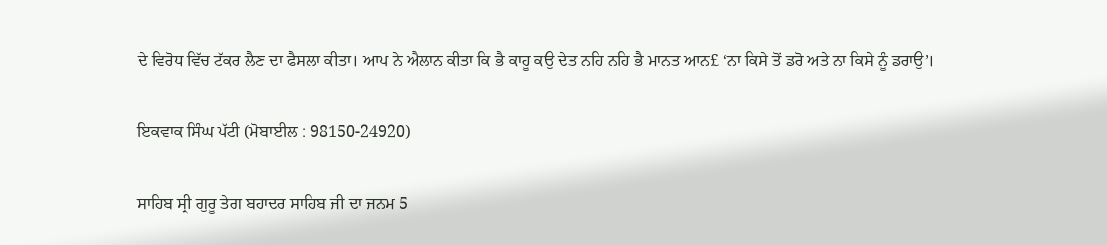ਦੇ ਵਿਰੋਧ ਵਿੱਚ ਟੱਕਰ ਲੈਣ ਦਾ ਫੈਸਲਾ ਕੀਤਾ। ਆਪ ਨੇ ਐਲਾਨ ਕੀਤਾ ਕਿ ਭੈ ਕਾਹੂ ਕਉ ਦੇਤ ਨਹਿ ਨਹਿ ਭੈ ਮਾਨਤ ਆਨ£ ‘ਨਾ ਕਿਸੇ ਤੋਂ ਡਰੋ ਅਤੇ ਨਾ ਕਿਸੇ ਨੂੰ ਡਰਾਉ’।

ਇਕਵਾਕ ਸਿੰਘ ਪੱਟੀ (ਮੋਬਾਈਲ : 98150-24920)

ਸਾਹਿਬ ਸ੍ਰੀ ਗੁਰੂ ਤੇਗ ਬਹਾਦਰ ਸਾਹਿਬ ਜੀ ਦਾ ਜਨਮ 5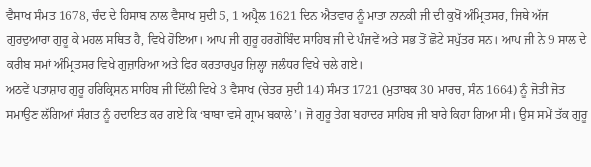ਵੈਸਾਖ ਸੰਮਤ 1678, ਚੰਦ ਦੇ ਹਿਸਾਬ ਨਾਲ ਵੈਸਾਖ ਸੁਦੀ 5, 1 ਅਪ੍ਰੈਲ 1621 ਦਿਨ ਐਤਵਾਰ ਨੂੰ ਮਾਤਾ ਨਾਨਕੀ ਜੀ ਦੀ ਕੁਖੋਂ ਅੰਮ੍ਰਿਤਸਰ, ਜਿਥੇ ਅੱਜ ਗੁਰਦੁਆਰਾ ਗੁਰੂ ਕੇ ਮਹਲ ਸਥਿਤ ਹੈ, ਵਿਖੇ ਹੋਇਆ। ਆਪ ਜੀ ਗੁਰੂ ਹਰਗੋਬਿੰਦ ਸਾਹਿਬ ਜੀ ਦੇ ਪੰਜਵੇਂ ਅਤੇ ਸਭ ਤੋਂ ਛੋਟੇ ਸਪੁੱਤਰ ਸਨ। ਆਪ ਜੀ ਨੇ 9 ਸਾਲ ਦੇ ਕਰੀਬ ਸਮਾਂ ਅੰਮ੍ਰਿਤਸਰ ਵਿਖੇ ਗੁਜ਼ਾਰਿਆ ਅਤੇ ਫਿਰ ਕਰਤਾਰਪੁਰ ਜ਼ਿਲ੍ਹਾ ਜਲੰਧਰ ਵਿਖੇ ਚਲੇ ਗਏ।
ਅਠਵੇਂ ਪਤਾਸ਼ਾਹ ਗੁਰੂ ਹਰਿਕ੍ਰਿਸਨ ਸਾਹਿਬ ਜੀ ਦਿੱਲੀ ਵਿਖੇ 3 ਵੈਸਾਖ (ਚੇਤਰ ਸੁਦੀ 14) ਸੰਮਤ 1721 (ਮੁਤਾਬਕ 30 ਮਾਰਚ, ਸੰਨ 1664) ਨੂੰ ਜੋਤੀ ਜੋਤ ਸਮਾਉਣ ਲੱਗਿਆਂ ਸੰਗਤ ਨੂੰ ਹਦਾਇਤ ਕਰ ਗਏ ਕਿ ‘ਬਾਬਾ ਵਸੇ ਗ੍ਰਾਮ ਬਕਾਲੇ’। ਜੋ ਗੁਰੂ ਤੇਗ ਬਹਾਦਰ ਸਾਹਿਬ ਜੀ ਬਾਰੇ ਕਿਹਾ ਗਿਆ ਸੀ। ਉਸ ਸਮੇਂ ਤੱਕ ਗੁਰੂ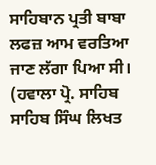ਸਾਹਿਬਾਨ ਪ੍ਰਤੀ ਬਾਬਾ ਲਫਜ਼ ਆਮ ਵਰਤਿਆ ਜਾਣ ਲੱਗਾ ਪਿਆ ਸੀ। (ਹਵਾਲਾ ਪ੍ਰੋ. ਸਾਹਿਬ ਸਾਹਿਬ ਸਿੰਘ ਲਿਖਤ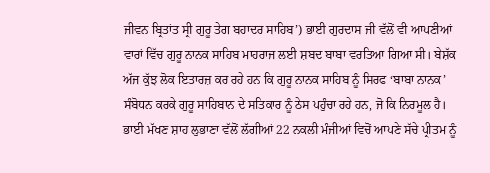ਜੀਵਨ ਬ੍ਰਿਤਾਂਤ ਸ੍ਰੀ ਗੁਰੂ ਤੇਗ ਬਹਾਦਰ ਸਾਹਿਬ’) ਭਾਈ ਗੁਰਦਾਸ ਜੀ ਵੱਲੋਂ ਵੀ ਆਪਣੀਆਂ ਵਾਰਾਂ ਵਿੱਚ ਗੁਰੂ ਨਾਨਕ ਸਾਹਿਬ ਮਾਹਰਾਜ ਲਈ ਸ਼ਬਦ ਬਾਬਾ ਵਰਤਿਆ ਗਿਆ ਸੀ। ਬੇਸ਼ੱਕ ਅੱਜ ਕੁੱਝ ਲੋਕ ਇਤਾਰਜ਼ ਕਰ ਰਹੇ ਹਨ ਕਿ ਗੁਰੂ ਨਾਨਕ ਸਾਹਿਬ ਨੂੰ ਸਿਰਫ ‘ਬਾਬਾ ਨਾਨਕ’ ਸੰਬੋਧਨ ਕਰਕੇ ਗੁਰੂ ਸਾਹਿਬਾਨ ਦੇ ਸਤਿਕਾਰ ਨੂੰ ਠੇਸ ਪਹੁੰਚਾ ਰਹੇ ਹਨ, ਜੋ ਕਿ ਨਿਰਮੂਲ ਹੈ।
ਭਾਈ ਮੱਖਣ ਸ਼ਾਹ ਲੁਭਾਣਾ ਵੱਲੋਂ ਲੱਗੀਆਂ 22 ਨਕਲੀ ਮੰਜੀਆਂ ਵਿਚੋਂ ਆਪਣੇ ਸੱਚੇ ਪ੍ਰੀਤਮ ਨੂੰ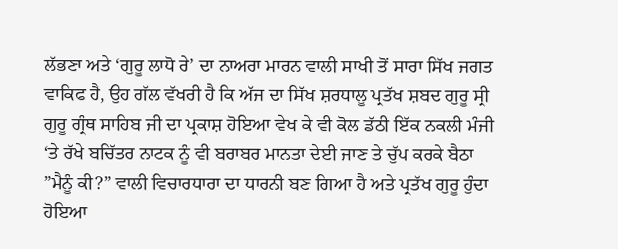ਲੱਭਣਾ ਅਤੇ ‘ਗੁਰੂ ਲਾਧੋ ਰੇ’ ਦਾ ਨਾਅਰਾ ਮਾਰਨ ਵਾਲੀ ਸਾਖੀ ਤੋਂ ਸਾਰਾ ਸਿੱਖ ਜਗਤ ਵਾਕਿਫ ਹੈ, ਉਹ ਗੱਲ ਵੱਖਰੀ ਹੈ ਕਿ ਅੱਜ ਦਾ ਸਿੱਖ ਸ਼ਰਧਾਲੂ ਪ੍ਰਤੱਖ ਸ਼ਬਦ ਗੁਰੂ ਸ੍ਰੀ ਗੁਰੂ ਗ੍ਰੰਥ ਸਾਹਿਬ ਜੀ ਦਾ ਪ੍ਰਕਾਸ਼ ਹੋਇਆ ਵੇਖ ਕੇ ਵੀ ਕੋਲ ਡੱਠੀ ਇੱਕ ਨਕਲੀ ਮੰਜੀ ‘ਤੇ ਰੱਖੇ ਬਚਿੱਤਰ ਨਾਟਕ ਨੂੰ ਵੀ ਬਰਾਬਰ ਮਾਨਤਾ ਦੇਈ ਜਾਣ ਤੇ ਚੁੱਪ ਕਰਕੇ ਬੈਠਾ ”ਮੈਨੂੰ ਕੀ?” ਵਾਲੀ ਵਿਚਾਰਧਾਰਾ ਦਾ ਧਾਰਨੀ ਬਣ ਗਿਆ ਹੈ ਅਤੇ ਪ੍ਰਤੱਖ ਗੁਰੂ ਹੁੰਦਾ ਹੋਇਆ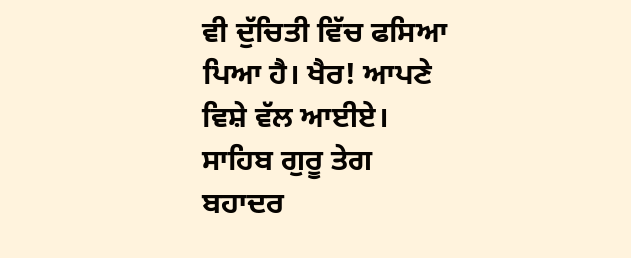ਵੀ ਦੁੱਚਿਤੀ ਵਿੱਚ ਫਸਿਆ ਪਿਆ ਹੈ। ਖੈਰ! ਆਪਣੇ ਵਿਸ਼ੇ ਵੱਲ ਆਈਏ।
ਸਾਹਿਬ ਗੁਰੂ ਤੇਗ ਬਹਾਦਰ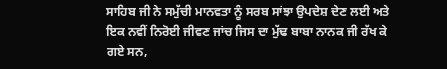ਸਾਹਿਬ ਜੀ ਨੇ ਸਮੁੱਚੀ ਮਾਨਵਤਾ ਨੂੰ ਸਰਬ ਸਾਂਝਾ ਉਪਦੇਸ਼ ਦੇਣ ਲਈ ਅਤੇ ਇਕ ਨਵੀਂ ਨਿਰੋਈ ਜੀਵਣ ਜਾਂਚ ਜਿਸ ਦਾ ਮੁੱਢ ਬਾਬਾ ਨਾਨਕ ਜੀ ਰੱਖ ਕੇ ਗਏ ਸਨ,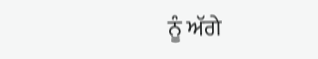ਨੂੰ ਅੱਗੇ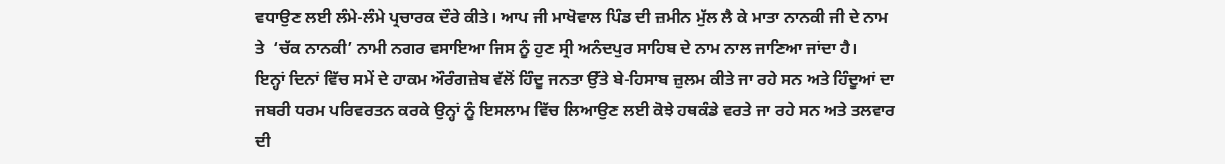ਵਧਾਉਣ ਲਈ ਲੰਮੇ-ਲੰਮੇ ਪ੍ਰਚਾਰਕ ਦੌਰੇ ਕੀਤੇ। ਆਪ ਜੀ ਮਾਖੋਵਾਲ ਪਿੰਡ ਦੀ ਜ਼ਮੀਨ ਮੁੱਲ ਲੈ ਕੇ ਮਾਤਾ ਨਾਨਕੀ ਜੀ ਦੇ ਨਾਮ ਤੇ  ‘ਚੱਕ ਨਾਨਕੀ’ ਨਾਮੀ ਨਗਰ ਵਸਾਇਆ ਜਿਸ ਨੂੰ ਹੁਣ ਸ੍ਰੀ ਅਨੰਦਪੁਰ ਸਾਹਿਬ ਦੇ ਨਾਮ ਨਾਲ ਜਾਣਿਆ ਜਾਂਦਾ ਹੈ।
ਇਨ੍ਹਾਂ ਦਿਨਾਂ ਵਿੱਚ ਸਮੇਂ ਦੇ ਹਾਕਮ ਔਰੰਗਜ਼ੇਬ ਵੱਲੋਂ ਹਿੰਦੂ ਜਨਤਾ ਉੱਤੇ ਬੇ-ਹਿਸਾਬ ਜ਼ੁਲਮ ਕੀਤੇ ਜਾ ਰਹੇ ਸਨ ਅਤੇ ਹਿੰਦੂਆਂ ਦਾ ਜਬਰੀ ਧਰਮ ਪਰਿਵਰਤਨ ਕਰਕੇ ਉਨ੍ਹਾਂ ਨੂੰ ਇਸਲਾਮ ਵਿੱਚ ਲਿਆਉਣ ਲਈ ਕੋਝੇ ਹਥਕੰਡੇ ਵਰਤੇ ਜਾ ਰਹੇ ਸਨ ਅਤੇ ਤਲਵਾਰ ਦੀ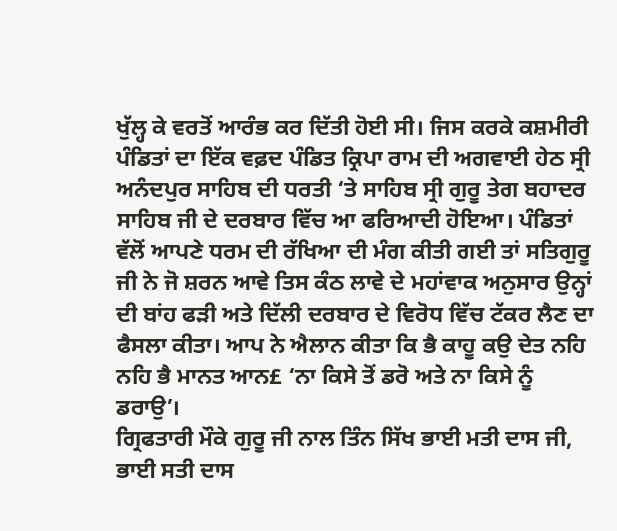ਖੁੱਲ੍ਹ ਕੇ ਵਰਤੋਂ ਆਰੰਭ ਕਰ ਦਿੱਤੀ ਹੋਈ ਸੀ। ਜਿਸ ਕਰਕੇ ਕਸ਼ਮੀਰੀ ਪੰਡਿਤਾਂ ਦਾ ਇੱਕ ਵਫ਼ਦ ਪੰਡਿਤ ਕ੍ਰਿਪਾ ਰਾਮ ਦੀ ਅਗਵਾਈ ਹੇਠ ਸ੍ਰੀ ਅਨੰਦਪੁਰ ਸਾਹਿਬ ਦੀ ਧਰਤੀ ‘ਤੇ ਸਾਹਿਬ ਸ੍ਰੀ ਗੁਰੂ ਤੇਗ ਬਹਾਦਰ ਸਾਹਿਬ ਜੀ ਦੇ ਦਰਬਾਰ ਵਿੱਚ ਆ ਫਰਿਆਦੀ ਹੋਇਆ। ਪੰਡਿਤਾਂ ਵੱਲੋਂ ਆਪਣੇ ਧਰਮ ਦੀ ਰੱਖਿਆ ਦੀ ਮੰਗ ਕੀਤੀ ਗਈ ਤਾਂ ਸਤਿਗੁਰੂ ਜੀ ਨੇ ਜੋ ਸ਼ਰਨ ਆਵੇ ਤਿਸ ਕੰਠ ਲਾਵੇ ਦੇ ਮਹਾਂਵਾਕ ਅਨੁਸਾਰ ਉਨ੍ਹਾਂ ਦੀ ਬਾਂਹ ਫੜੀ ਅਤੇ ਦਿੱਲੀ ਦਰਬਾਰ ਦੇ ਵਿਰੋਧ ਵਿੱਚ ਟੱਕਰ ਲੈਣ ਦਾ ਫੈਸਲਾ ਕੀਤਾ। ਆਪ ਨੇ ਐਲਾਨ ਕੀਤਾ ਕਿ ਭੈ ਕਾਹੂ ਕਉ ਦੇਤ ਨਹਿ ਨਹਿ ਭੈ ਮਾਨਤ ਆਨ£ ‘ਨਾ ਕਿਸੇ ਤੋਂ ਡਰੋ ਅਤੇ ਨਾ ਕਿਸੇ ਨੂੰ ਡਰਾਉ’।
ਗ੍ਰਿਫਤਾਰੀ ਮੌਕੇ ਗੁਰੂ ਜੀ ਨਾਲ ਤਿੰਨ ਸਿੱਖ ਭਾਈ ਮਤੀ ਦਾਸ ਜੀ, ਭਾਈ ਸਤੀ ਦਾਸ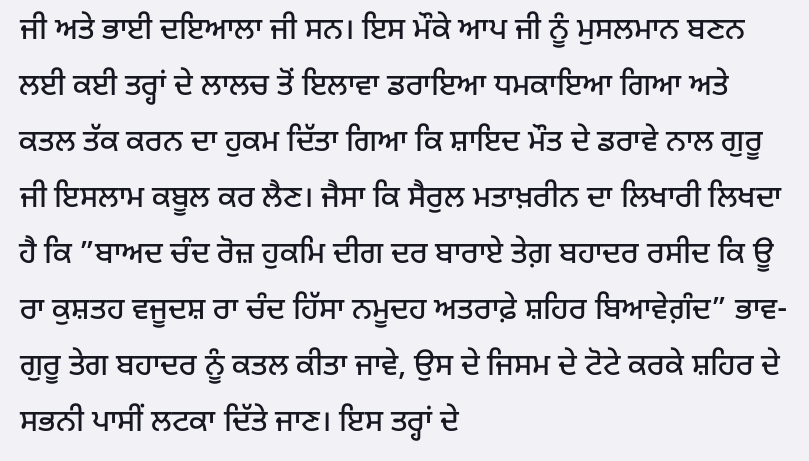ਜੀ ਅਤੇ ਭਾਈ ਦਇਆਲਾ ਜੀ ਸਨ। ਇਸ ਮੌਕੇ ਆਪ ਜੀ ਨੂੰ ਮੁਸਲਮਾਨ ਬਣਨ ਲਈ ਕਈ ਤਰ੍ਹਾਂ ਦੇ ਲਾਲਚ ਤੋਂ ਇਲਾਵਾ ਡਰਾਇਆ ਧਮਕਾਇਆ ਗਿਆ ਅਤੇ ਕਤਲ ਤੱਕ ਕਰਨ ਦਾ ਹੁਕਮ ਦਿੱਤਾ ਗਿਆ ਕਿ ਸ਼ਾਇਦ ਮੌਤ ਦੇ ਡਰਾਵੇ ਨਾਲ ਗੁਰੂ ਜੀ ਇਸਲਾਮ ਕਬੂਲ ਕਰ ਲੈਣ। ਜੈਸਾ ਕਿ ਸੈਰੁਲ ਮਤਾਖ਼ਰੀਨ ਦਾ ਲਿਖਾਰੀ ਲਿਖਦਾ ਹੈ ਕਿ ”ਬਾਅਦ ਚੰਦ ਰੋਜ਼ ਹੁਕਮਿ ਦੀਗ ਦਰ ਬਾਰਾਏ ਤੇਗ਼ ਬਹਾਦਰ ਰਸੀਦ ਕਿ ਊ ਰਾ ਕੁਸ਼ਤਹ ਵਜੂਦਸ਼ ਰਾ ਚੰਦ ਹਿੱਸਾ ਨਮੂਦਹ ਅਤਰਾਫ਼ੇ ਸ਼ਹਿਰ ਬਿਆਵੇਗ਼ੰਦ” ਭਾਵ- ਗੁਰੂ ਤੇਗ ਬਹਾਦਰ ਨੂੰ ਕਤਲ ਕੀਤਾ ਜਾਵੇ, ਉਸ ਦੇ ਜਿਸਮ ਦੇ ਟੋਟੇ ਕਰਕੇ ਸ਼ਹਿਰ ਦੇ ਸਭਨੀ ਪਾਸੀਂ ਲਟਕਾ ਦਿੱਤੇ ਜਾਣ। ਇਸ ਤਰ੍ਹਾਂ ਦੇ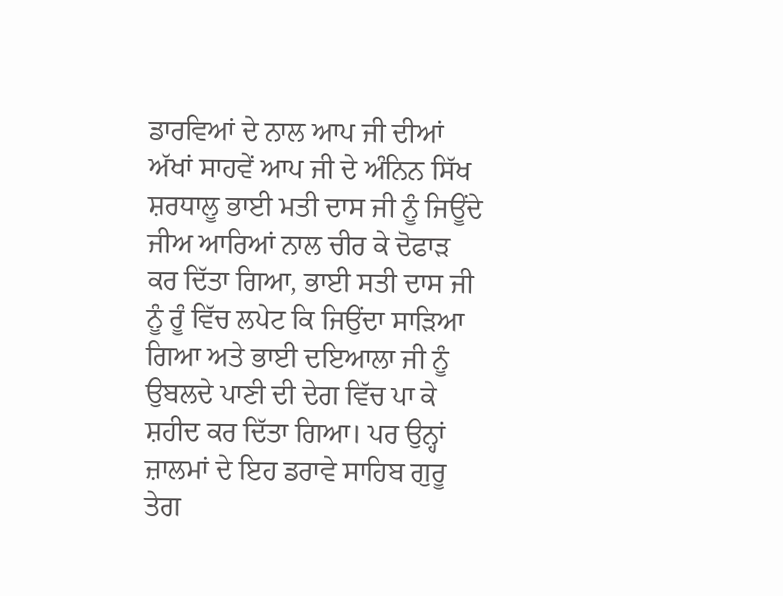ਡਾਰਵਿਆਂ ਦੇ ਨਾਲ ਆਪ ਜੀ ਦੀਆਂ ਅੱਖਾਂ ਸਾਹਵੇਂ ਆਪ ਜੀ ਦੇ ਅੰਨਿਨ ਸਿੱਖ ਸ਼ਰਧਾਲੂ ਭਾਈ ਮਤੀ ਦਾਸ ਜੀ ਨੂੰ ਜਿਊਂਦੇ ਜੀਅ ਆਰਿਆਂ ਨਾਲ ਚੀਰ ਕੇ ਦੋਫਾੜ ਕਰ ਦਿੱਤਾ ਗਿਆ, ਭਾਈ ਸਤੀ ਦਾਸ ਜੀ ਨੂੰ ਰੂੰ ਵਿੱਚ ਲਪੇਟ ਕਿ ਜਿਉਂਦਾ ਸਾੜਿਆ ਗਿਆ ਅਤੇ ਭਾਈ ਦਇਆਲਾ ਜੀ ਨੂੰ ਉਬਲਦੇ ਪਾਣੀ ਦੀ ਦੇਗ ਵਿੱਚ ਪਾ ਕੇ ਸ਼ਹੀਦ ਕਰ ਦਿੱਤਾ ਗਿਆ। ਪਰ ਉਨ੍ਹਾਂ ਜ਼ਾਲਮਾਂ ਦੇ ਇਹ ਡਰਾਵੇ ਸਾਹਿਬ ਗੁਰੂ ਤੇਗ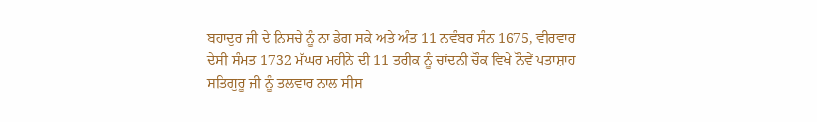ਬਹਾਦੁਰ ਜੀ ਦੇ ਨਿਸਚੇ ਨੂੰ ਨਾ ਡੇਗ ਸਕੇ ਅਤੇ ਅੰਤ 11 ਨਵੰਬਰ ਸੰਨ 1675, ਵੀਰਵਾਰ ਦੇਸੀ ਸੰਮਤ 1732 ਮੱਘਰ ਮਹੀਨੇ ਦੀ 11 ਤਰੀਕ ਨੂੰ ਚਾਂਦਨੀ ਚੌਕ ਵਿਖੇ ਨੌਵੇਂ ਪਤਾਸ਼ਾਹ ਸਤਿਗੁਰੂ ਜੀ ਨੂੰ ਤਲਵਾਰ ਨਾਲ ਸੀਸ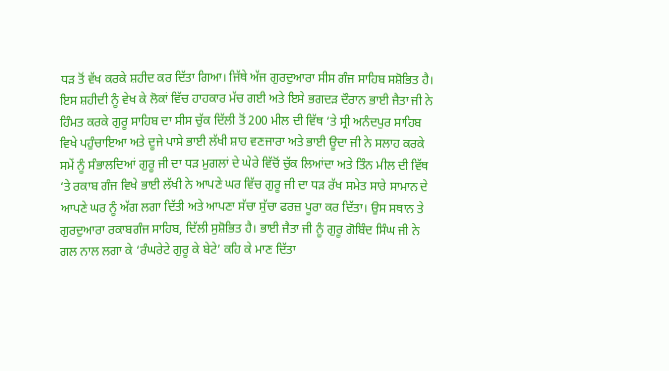ਧੜ ਤੋਂ ਵੱਖ ਕਰਕੇ ਸ਼ਹੀਦ ਕਰ ਦਿੱਤਾ ਗਿਆ। ਜਿੱਥੇ ਅੱਜ ਗੁਰਦੁਆਰਾ ਸੀਸ ਗੰਜ ਸਾਹਿਬ ਸਸ਼ੋਭਿਤ ਹੈ।
ਇਸ ਸ਼ਹੀਦੀ ਨੂੰ ਵੇਖ ਕੇ ਲੋਕਾਂ ਵਿੱਚ ਹਾਹਕਾਰ ਮੱਚ ਗਈ ਅਤੇ ਇਸੇ ਭਗਦੜ ਦੌਰਾਨ ਭਾਈ ਜੈਤਾ ਜੀ ਨੇ ਹਿੰਮਤ ਕਰਕੇ ਗੁਰੂ ਸਾਹਿਬ ਦਾ ਸੀਸ ਚੁੱਕ ਦਿੱਲੀ ਤੋਂ 200 ਮੀਲ ਦੀ ਵਿੱਥ ‘ਤੇ ਸ੍ਰੀ ਅਨੰਦਪੁਰ ਸਾਹਿਬ ਵਿਖੇ ਪਹੁੰਚਾਇਆ ਅਤੇ ਦੂਜੇ ਪਾਸੇ ਭਾਈ ਲੱਖੀ ਸ਼ਾਹ ਵਣਜਾਰਾ ਅਤੇ ਭਾਈ ਊਦਾ ਜੀ ਨੇ ਸਲਾਹ ਕਰਕੇ ਸਮੇਂ ਨੂੰ ਸੰਭਾਲਦਿਆਂ ਗੁਰੂ ਜੀ ਦਾ ਧੜ ਮੁਗਲਾਂ ਦੇ ਘੇਰੇ ਵਿੱਚੋਂ ਚੁੱਕ ਲਿਆਂਦਾ ਅਤੇ ਤਿੰਨ ਮੀਲ ਦੀ ਵਿੱਥ ‘ਤੇ ਰਕਾਬ ਗੰਜ ਵਿਖੇ ਭਾਈ ਲੱਖੀ ਨੇ ਆਪਣੇ ਘਰ ਵਿੱਚ ਗੁਰੂ ਜੀ ਦਾ ਧੜ ਰੱਖ ਸਮੇਤ ਸਾਰੇ ਸਾਮਾਨ ਦੇ ਆਪਣੇ ਘਰ ਨੂੰ ਅੱਗ ਲਗਾ ਦਿੱਤੀ ਅਤੇ ਆਪਣਾ ਸੱਚਾ ਸੁੱਚਾ ਫਰਜ਼ ਪੂਰਾ ਕਰ ਦਿੱਤਾ। ਉਸ ਸਥਾਨ ਤੇ ਗੁਰਦੁਆਰਾ ਰਕਾਬਗੰਜ ਸਾਹਿਬ, ਦਿੱਲੀ ਸੁਸ਼ੋਭਿਤ ਹੈ। ਭਾਈ ਜੈਤਾ ਜੀ ਨੂੰ ਗੁਰੂ ਗੋਬਿੰਦ ਸਿੰਘ ਜੀ ਨੇ ਗਲ ਨਾਲ ਲਗਾ ਕੇ ‘ਰੰਘਰੇਟੇ ਗੁਰੂ ਕੇ ਬੇਟੇ’ ਕਹਿ ਕੇ ਮਾਣ ਦਿੱਤਾ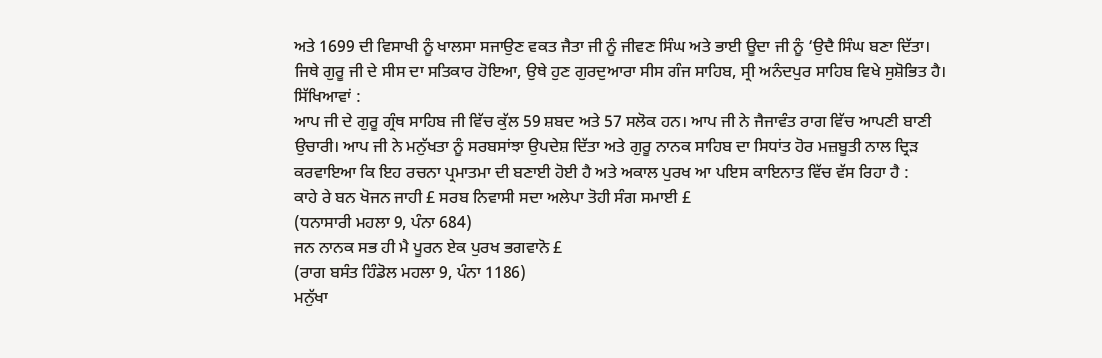ਅਤੇ 1699 ਦੀ ਵਿਸਾਖੀ ਨੂੰ ਖਾਲਸਾ ਸਜਾਉਣ ਵਕਤ ਜੈਤਾ ਜੀ ਨੂੰ ਜੀਵਣ ਸਿੰਘ ਅਤੇ ਭਾਈ ਊਦਾ ਜੀ ਨੂੰ ‘ਉਦੈ ਸਿੰਘ ਬਣਾ ਦਿੱਤਾ। ਜਿਥੇ ਗੁਰੂ ਜੀ ਦੇ ਸੀਸ ਦਾ ਸਤਿਕਾਰ ਹੋਇਆ, ਉਥੇ ਹੁਣ ਗੁਰਦੁਆਰਾ ਸੀਸ ਗੰਜ ਸਾਹਿਬ, ਸ੍ਰੀ ਅਨੰਦਪੁਰ ਸਾਹਿਬ ਵਿਖੇ ਸੁਸ਼ੋਭਿਤ ਹੈ।
ਸਿੱਖਿਆਵਾਂ :
ਆਪ ਜੀ ਦੇ ਗੁਰੂ ਗ੍ਰੰਥ ਸਾਹਿਬ ਜੀ ਵਿੱਚ ਕੁੱਲ 59 ਸ਼ਬਦ ਅਤੇ 57 ਸਲੋਕ ਹਨ। ਆਪ ਜੀ ਨੇ ਜੈਜਾਵੰਤ ਰਾਗ ਵਿੱਚ ਆਪਣੀ ਬਾਣੀ ਉਚਾਰੀ। ਆਪ ਜੀ ਨੇ ਮਨੁੱਖਤਾ ਨੂੰ ਸਰਬਸਾਂਝਾ ਉਪਦੇਸ਼ ਦਿੱਤਾ ਅਤੇ ਗੁਰੂ ਨਾਨਕ ਸਾਹਿਬ ਦਾ ਸਿਧਾਂਤ ਹੋਰ ਮਜ਼ਬੂਤੀ ਨਾਲ ਦ੍ਰਿੜ ਕਰਵਾਇਆ ਕਿ ਇਹ ਰਚਨਾ ਪ੍ਰਮਾਤਮਾ ਦੀ ਬਣਾਈ ਹੋਈ ਹੈ ਅਤੇ ਅਕਾਲ ਪੁਰਖ ਆ ਪਇਸ ਕਾਇਨਾਤ ਵਿੱਚ ਵੱਸ ਰਿਹਾ ਹੈ :
ਕਾਹੇ ਰੇ ਬਨ ਖੋਜਨ ਜਾਹੀ £ ਸਰਬ ਨਿਵਾਸੀ ਸਦਾ ਅਲੇਪਾ ਤੋਹੀ ਸੰਗ ਸਮਾਈ £
(ਧਨਾਸਾਰੀ ਮਹਲਾ 9, ਪੰਨਾ 684)
ਜਨ ਨਾਨਕ ਸਭ ਹੀ ਮੈ ਪੂਰਨ ਏਕ ਪੁਰਖ ਭਗਵਾਨੋ £
(ਰਾਗ ਬਸੰਤ ਹਿੰਡੋਲ ਮਹਲਾ 9, ਪੰਨਾ 1186)
ਮਨੁੱਖਾ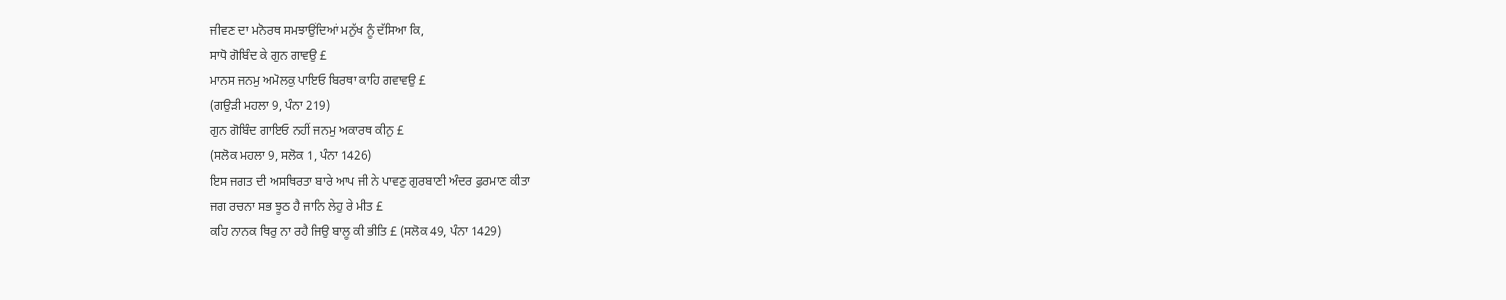ਜੀਵਣ ਦਾ ਮਨੋਰਥ ਸਮਝਾਉਂਦਿਆਂ ਮਨੁੱਖ ਨੂੰ ਦੱਸਿਆ ਕਿ,
ਸਾਧੋ ਗੋਬਿੰਦ ਕੇ ਗੁਨ ਗਾਵਉ £
ਮਾਨਸ ਜਨਮੁ ਅਮੋਲਕੁ ਪਾਇਓ ਬਿਰਥਾ ਕਾਹਿ ਗਵਾਵਉ £
(ਗਉੜੀ ਮਹਲਾ 9, ਪੰਨਾ 219)
ਗੁਨ ਗੋਬਿੰਦ ਗਾਇਓ ਨਹੀਂ ਜਨਮੁ ਅਕਾਰਥ ਕੀਨੁ £
(ਸਲੋਕ ਮਹਲਾ 9, ਸਲੋਕ 1, ਪੰਨਾ 1426)
ਇਸ ਜਗਤ ਦੀ ਅਸਥਿਰਤਾ ਬਾਰੇ ਆਪ ਜੀ ਨੇ ਪਾਵਣੁ ਗੁਰਬਾਣੀ ਅੰਦਰ ਫੁਰਮਾਣ ਕੀਤਾ
ਜਗ ਰਚਨਾ ਸਭ ਝੂਠ ਹੈ ਜਾਨਿ ਲੇਹੁ ਰੇ ਮੀਤ £
ਕਹਿ ਨਾਨਕ ਥਿਰੁ ਨਾ ਰਹੈ ਜਿਉ ਬਾਲੂ ਕੀ ਭੀਤਿ £ (ਸਲੋਕ 49, ਪੰਨਾ 1429)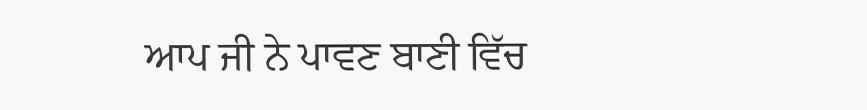ਆਪ ਜੀ ਨੇ ਪਾਵਣ ਬਾਣੀ ਵਿੱਚ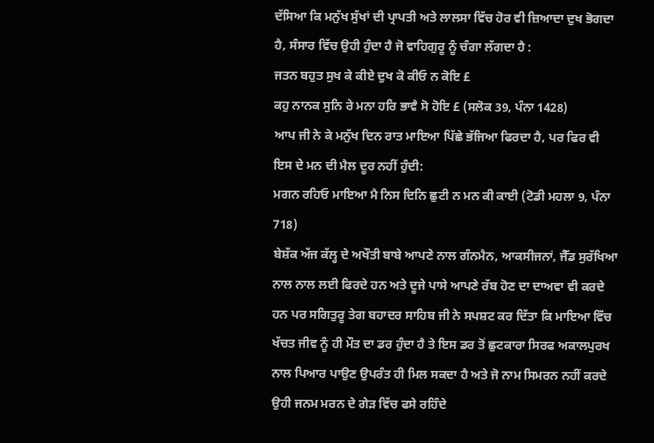ਦੱਸਿਆ ਕਿ ਮਨੁੱਖ ਸੁੱਖਾਂ ਦੀ ਪ੍ਰਾਪਤੀ ਅਤੇ ਲਾਲਸਾ ਵਿੱਚ ਹੋਰ ਵੀ ਜ਼ਿਆਦਾ ਦੁਖ ਭੋਗਦਾ ਹੈ, ਸੰਸਾਰ ਵਿੱਚ ਉਹੀ ਹੁੰਦਾ ਹੈ ਜੋ ਵਾਹਿਗੁਰੂ ਨੂੰ ਚੰਗਾ ਲੱਗਦਾ ਹੈ :
ਜਤਨ ਬਹੁਤ ਸੁਖ ਕੇ ਕੀਏ ਦੁਖ ਕੋ ਕੀਓ ਨ ਕੋਇ £
ਕਹੁ ਨਾਨਕ ਸੁਨਿ ਰੇ ਮਨਾ ਹਰਿ ਭਾਵੈ ਸੋ ਹੋਇ £ (ਸਲੋਕ 39, ਪੰਨਾ 1428)
ਆਪ ਜੀ ਨੇ ਕੇ ਮਨੁੱਖ ਦਿਨ ਰਾਤ ਮਾਇਆ ਪਿੱਛੇ ਭੱਜਿਆ ਫਿਰਦਾ ਹੈ, ਪਰ ਫਿਰ ਵੀ ਇਸ ਦੇ ਮਨ ਦੀ ਮੈਲ ਦੂਰ ਨਹੀਂ ਹੁੰਦੀ:
ਮਗਨ ਰਹਿਓ ਮਾਇਆ ਮੈ ਨਿਸ ਦਿਨਿ ਛੁਟੀ ਨ ਮਨ ਕੀ ਕਾਈ (ਟੋਡੀ ਮਹਲਾ 9, ਪੰਨਾ 718)
ਬੇਸ਼ੱਕ ਅੱਜ ਕੱਲ੍ਹ ਦੇ ਅਖੌਤੀ ਬਾਬੇ ਆਪਣੇ ਨਾਲ ਗੰਨਮੈਨ, ਆਕਸੀਜਨਾਂ, ਜੈੱਡ ਸੁਰੱਖਿਆ ਨਾਲ ਨਾਲ ਲਈ ਫਿਰਦੇ ਹਨ ਅਤੇ ਦੂਜੇ ਪਾਸੇ ਆਪਣੇ ਰੱਬ ਹੋਣ ਦਾ ਦਾਅਵਾ ਵੀ ਕਰਦੇ ਹਨ ਪਰ ਸਗਿਤੁਰੂ ਤੇਗ ਬਹਾਦਰ ਸਾਹਿਬ ਜੀ ਨੇ ਸਪਸ਼ਟ ਕਰ ਦਿੱਤਾ ਕਿ ਮਾਇਆ ਵਿੱਚ ਖੱਚਤ ਜੀਵ ਨੂੰ ਹੀ ਮੌਤ ਦਾ ਡਰ ਹੁੰਦਾ ਹੈ ਤੇ ਇਸ ਡਰ ਤੋਂ ਛੁਟਕਾਰਾ ਸਿਰਫ ਅਕਾਲਪੁਰਖ ਨਾਲ ਪਿਆਰ ਪਾਉਣ ਉਪਰੰਤ ਹੀ ਮਿਲ ਸਕਦਾ ਹੈ ਅਤੇ ਜੋ ਨਾਮ ਸਿਮਰਨ ਨਹੀਂ ਕਰਦੇ ਉਹੀ ਜਨਮ ਮਰਨ ਦੇ ਗੇੜ ਵਿੱਚ ਫਸੇ ਰਹਿੰਦੇ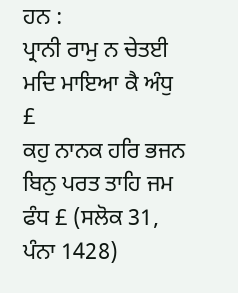ਹਨ :
ਪ੍ਰਾਨੀ ਰਾਮੁ ਨ ਚੇਤਈ ਮਦਿ ਮਾਇਆ ਕੈ ਅੰਧੁ £
ਕਹੁ ਨਾਨਕ ਹਰਿ ਭਜਨ ਬਿਨੁ ਪਰਤ ਤਾਹਿ ਜਮ ਫੰਧ £ (ਸਲੋਕ 31, ਪੰਨਾ 1428)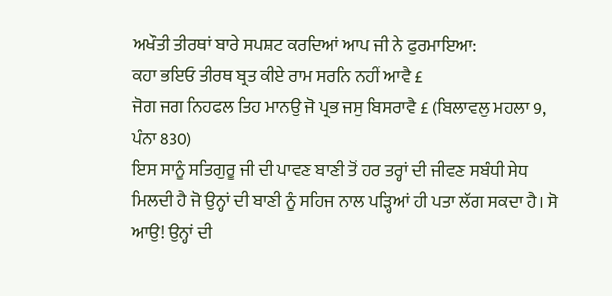ਅਖੌਤੀ ਤੀਰਥਾਂ ਬਾਰੇ ਸਪਸ਼ਟ ਕਰਦਿਆਂ ਆਪ ਜੀ ਨੇ ਫੁਰਮਾਇਆ:
ਕਹਾ ਭਇਓ ਤੀਰਥ ਬ੍ਰਤ ਕੀਏ ਰਾਮ ਸਰਨਿ ਨਹੀਂ ਆਵੈ £
ਜੋਗ ਜਗ ਨਿਹਫਲ ਤਿਹ ਮਾਨਉ ਜੋ ਪ੍ਰਭ ਜਸੁ ਬਿਸਰਾਵੈ £ (ਬਿਲਾਵਲੁ ਮਹਲਾ 9, ਪੰਨਾ 830)
ਇਸ ਸਾਨੂੰ ਸਤਿਗੁਰੂ ਜੀ ਦੀ ਪਾਵਣ ਬਾਣੀ ਤੋਂ ਹਰ ਤਰ੍ਹਾਂ ਦੀ ਜੀਵਣ ਸਬੰਧੀ ਸੇਧ ਮਿਲਦੀ ਹੈ ਜੋ ਉਨ੍ਹਾਂ ਦੀ ਬਾਣੀ ਨੂੰ ਸਹਿਜ ਨਾਲ ਪੜ੍ਹਿਆਂ ਹੀ ਪਤਾ ਲੱਗ ਸਕਦਾ ਹੈ। ਸੋ ਆਉ! ਉਨ੍ਹਾਂ ਦੀ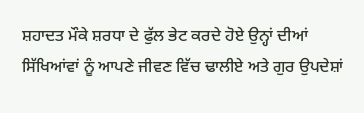ਸ਼ਹਾਦਤ ਮੌਕੇ ਸ਼ਰਧਾ ਦੇ ਫੁੱਲ ਭੇਟ ਕਰਦੇ ਹੋਏ ਉਨ੍ਹਾਂ ਦੀਆਂ ਸਿੱਖਿਆਂਵਾਂ ਨੂੰ ਆਪਣੇ ਜੀਵਣ ਵਿੱਚ ਢਾਲੀਏ ਅਤੇ ਗੁਰ ਉਪਦੇਸ਼ਾਂ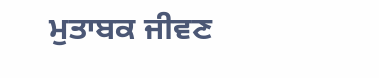ਮੁਤਾਬਕ ਜੀਵਣ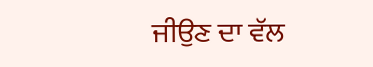ਜੀਉਣ ਦਾ ਵੱਲ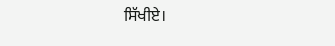ਸਿੱਖੀਏ।